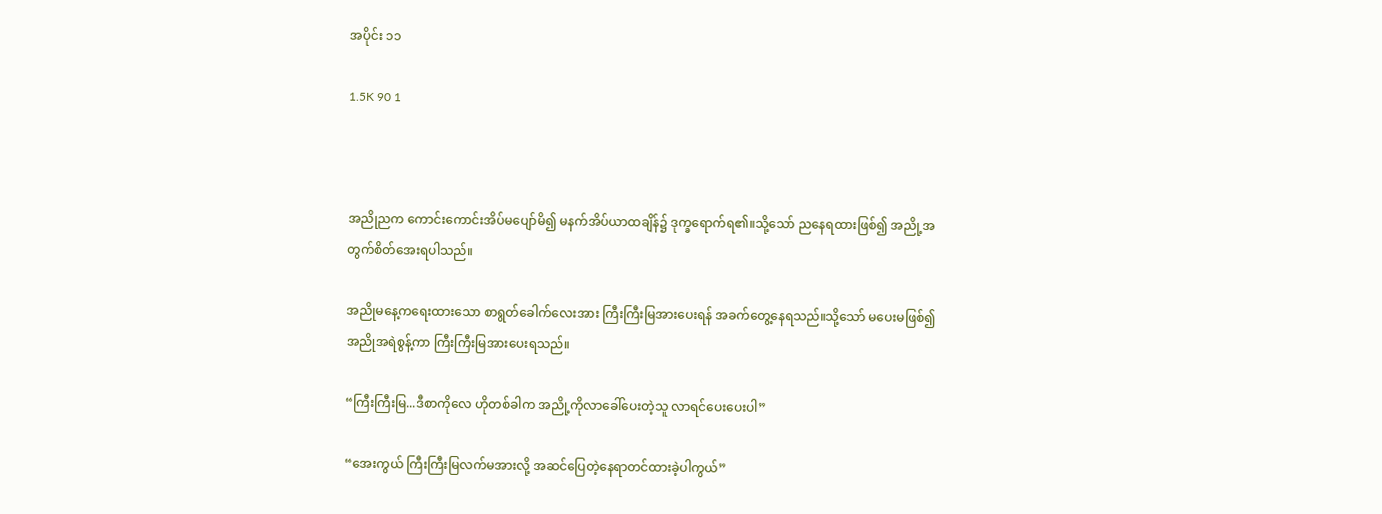အပိုင်း ၁၁

1.5K 90 1



အညိုညက ကောင်းကောင်းအိပ်မပျော်မိ၍ မနက်အိပ်ယာထချိန်၌ ဒုက္ခရောက်ရ၏။သို့သော် ညနေရထားဖြစ်၍ အညို့အတွက်စိတ်အေးရပါသည်။

အညိုမနေ့ကရေးထားသော စာရွတ်ခေါက်လေးအား ကြီးကြီးမြအားပေးရန် အခက်တွေ့နေရသည်။သို့သော် မပေးမဖြစ်၍ အညိုအရဲစွန့်ကာ ကြီးကြီးမြအားပေးရသည်။

“ကြီးကြီးမြ...ဒီစာကိုလေ ဟိုတစ်ခါက အညို့ကိုလာခေါ်ပေးတဲ့သူ လာရင်ပေးပေးပါ”

“အေးကွယ် ကြီးကြီးမြလက်မအားလို့ အဆင်ပြေတဲ့နေရာတင်ထားခဲ့ပါကွယ်”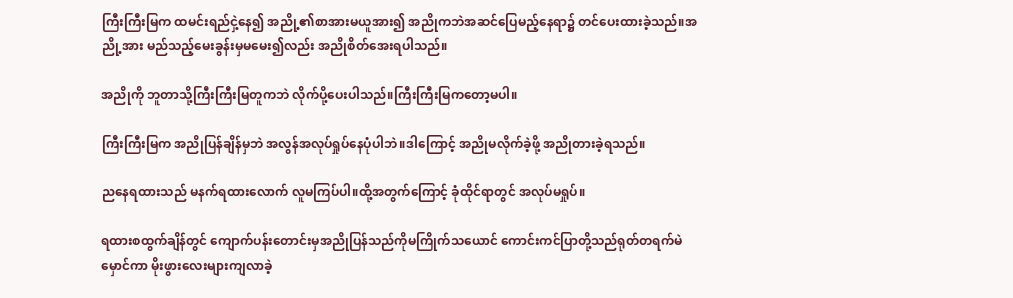ကြီးကြီးမြက ထမင်းရည်ငှဲ့နေ၍ အညို့၏စာအားမယူအား၍ အညိုကဘဲအဆင်ပြေမည့်နေရာ၌ တင်ပေးထားခဲ့သည်။အညို့အား မည်သည့်မေးခွန်းမှမမေး၍လည်း အညိုစိတ်အေးရပါသည်။

အညိုကို ဘူတာသို့ကြီးကြီးမြတူကဘဲ လိုက်ပို့ပေးပါသည်။ကြီးကြီးမြကတော့မပါ။

ကြီးကြီးမြက အညိုပြန်ချိန်မှဘဲ အလွန်အလုပ်ရှုပ်နေပုံပါဘဲ။ဒါကြောင့် အညိုမလိုက်ခဲ့ဖို့ အညိုတားခဲ့ရသည်။

ညနေရထားသည် မနက်ရထားလောက် လူမကြပ်ပါ။ထို့အတွက်ကြောင့် ခုံထိုင်ရာတွင် အလုပ်မရှုပ်။

ရထားစထွက်ချိန်တွင် ကျောက်ပန်းတောင်းမှအညိုပြန်သည်ကိုမကြိုက်သယောင် ကောင်းကင်ပြာတို့သည်ရုတ်တရက်မဲမှောင်ကာ မိုးဖွားလေးများကျလာခဲ့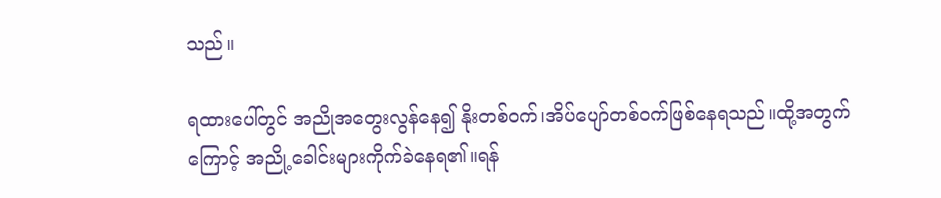သည်။

ရထားပေါ်တွင် အညိုအတွေးလွန်နေ၍ နိုးတစ်ဝက်၊အိပ်ပျော်တစ်ဝက်ဖြစ်နေရသည်။ထို့အတွက်ကြောင့် အညို့ခေါင်းများကိုက်ခဲနေရ၏။ရန်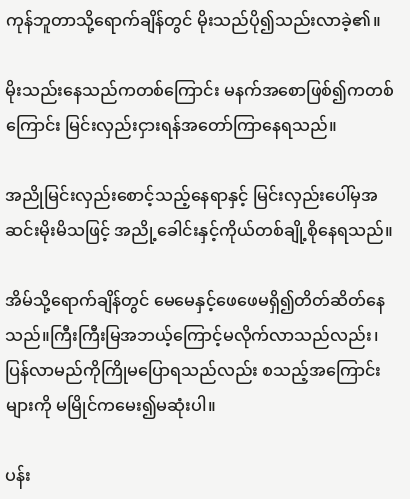ကုန်ဘူတာသို့ရောက်ချိန်တွင် မိုးသည်ပို၍သည်းလာခဲ့၏။

မိုးသည်းနေသည်ကတစ်ကြောင်း မနက်အစောဖြစ်၍ကတစ်ကြောင်း မြင်းလှည်းငှားရန်အတော်ကြာနေရသည်။

အညိုမြင်းလှည်းစောင့်သည့်နေရာနှင့် မြင်းလှည်းပေါ်မှအဆင်းမိုးမိသဖြင့် အညို့ခေါင်းနှင့်ကိုယ်တစ်ချို့စိုနေရသည်။

အိမ်သို့ရောက်ချိန်တွင် မေမေနှင့်ဖေဖေမရှိ၍တိတ်ဆိတ်နေသည်။ကြီးကြီးမြအဘယ့်ကြောင့်မလိုက်လာသည်လည်း၊ပြန်လာမည်ကိုကြိုမပြောရသည်လည်း စသည့်အကြောင်းများကို မမြိုင်ကမေး၍မဆုံးပါ။

ပန်း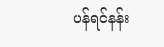ပန်ရင်နန်း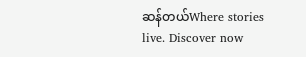ဆန်တယ်Where stories live. Discover now